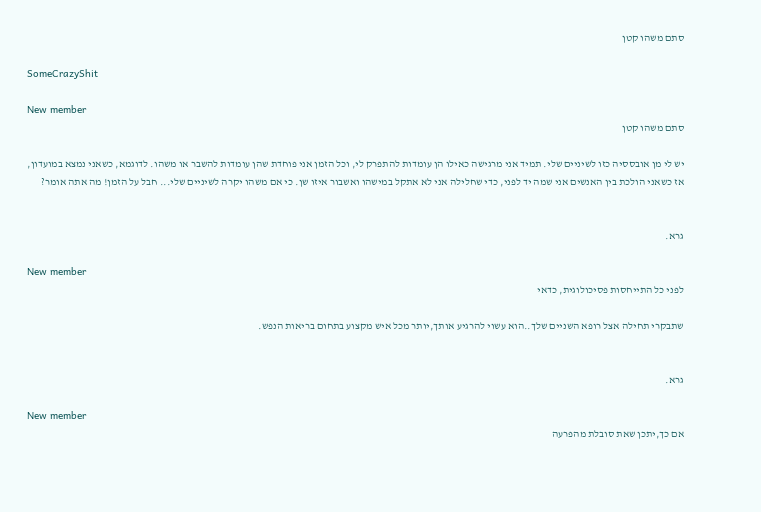סתם משהו קטן

SomeCrazyShit

New member
סתם משהו קטן

יש לי מן אובססיה כזו לשיניים שלי. תמיד אני מרגישה כאילו הן עומדות להתפרק לי, וכל הזמן אני פוחדת שהן עומדות להשבר או משהו. לדוגמא, כשאני נמצא במועדון, אז כשאני הולכת בין האנשים אני שמה יד לפני, כדי שחלילה אני לא אתקל במישהו ואשבור איזו שן. כי אם משהו יקרה לשיניים שלי... חבל על הזמן! מה אתה אומר?


גרא.

New member
לפני כל התייחסות פסיכולוגית, כדאי

שתבקרי תחילה אצל רופא השניים שלך..הוא עשוי להרגיע אותך,יותר מכל איש מקצוע בתחום בריאות הנפש.


גרא.

New member
אם כך,יתכן שאת סובלת מהפרעה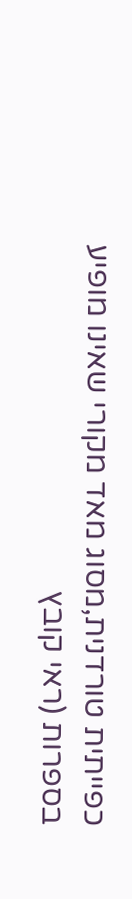כפייתית טורדנית,מסוג מאד מקורי שאינו מופיע בספרות (ראי קובץ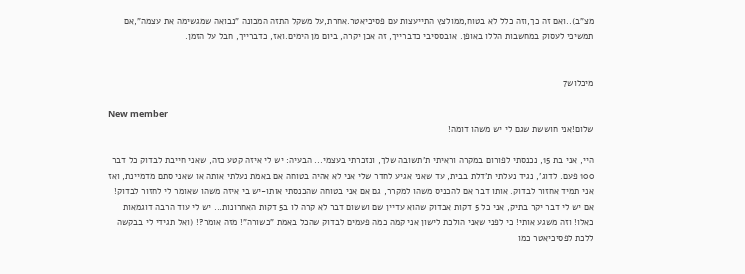מצ"ב)..ואם זה כך,וזה כלל לא בטוח,ממולצץ התייעצות עם פסיכיאטר.אחרת,על משקל התזה המכונה "נבואה שמגשימה את עצמה",אם תמשיכי לעסוק במחשבות הללו באופן. אובססיבי כדברייך, זה אכן יקרה, ביום מן הימים.ואז, כדברייך, חבל על הזמן.


מיכלוש7

New member
שלום!אני חוששת שגם לי יש משהו דומה!

היי, אני בת 15, נכנסתי לפורום במקרה וראיתי ת'תשובה שלך, ונזכרתי בעצמי... הבעיה: יש לי איזה קטע כזה, שאני חייבת לבדוק כל דבר 100 פעם. לדוג', נגיד נעלתי ת'דלת בבית, עד שאני אגיע לחדר שלי אני לא אהיה בטוחה אם באמת נעלתי אותה או שאני סתם מדמיינת, ואז אני תמיד אחזור לבדוק. אותו דבר אם להכניס משהו למקרר, גם אם אני בטוחה שהכנסתי אותו-יש בי איזה משהו שאומר לי לחזור לבדוק! אם יש לי דבר יקר בתיק, אני כל 5 דקות אבדוק שהוא עדיין שם וששום דבר לא קרה לו ב5 דקות האחרונות... יש לי עוד הרבה דוגמאות כאלו! וזה משגע אותי! כי לפני שאני הולכת לישון אני קמה כמה פעמים לבדוק שהכל באמת "כשורה"! מזה אומר?! (ואל תגידי לי בבקשה ללכת לפסיכיאטר כמו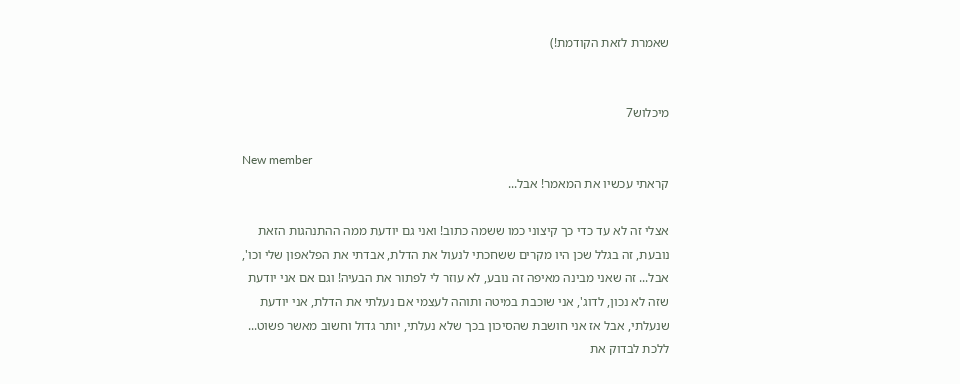שאמרת לזאת הקודמת!)


מיכלוש7

New member
קראתי עכשיו את המאמר! אבל...

אצלי זה לא עד כדי כך קיצוני כמו ששמה כתוב! ואני גם יודעת ממה ההתנהגות הזאת נובעת, זה בגלל שכן היו מקרים ששחכתי לנעול את הדלת, אבדתי את הפלאפון שלי וכו', אבל... זה שאני מבינה מאיפה זה נובע, לא עוזר לי לפתור את הבעיה! וגם אם אני יודעת שזה לא נכון, לדוג', אני שוכבת במיטה ותוהה לעצמי אם נעלתי את הדלת, אני יודעת שנעלתי, אבל אז אני חושבת שהסיכון בכך שלא נעלתי, יותר גדול וחשוב מאשר פשוט... ללכת לבדוק את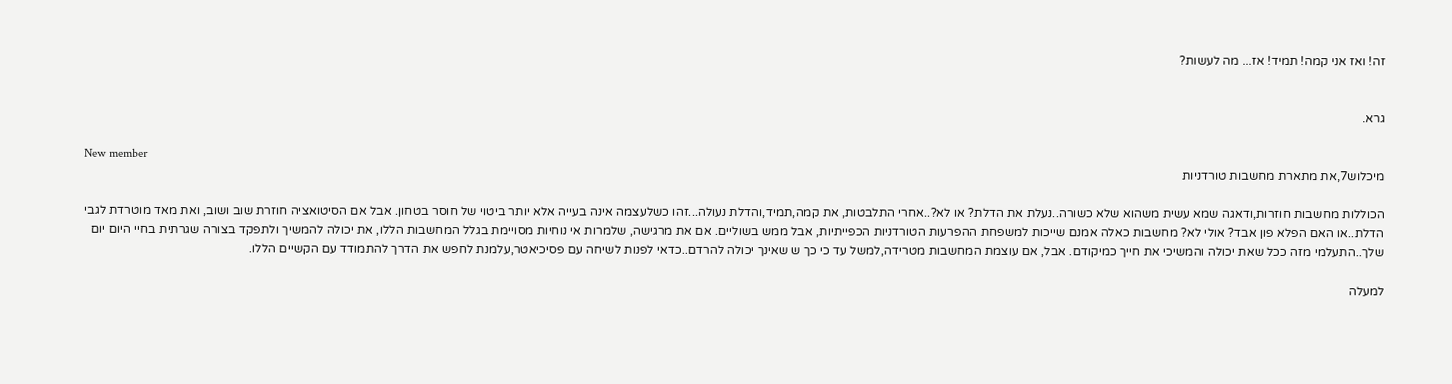זה! ואז אני קמה! תמיד! אז... מה לעשות?


גרא.

New member
מיכלוש7,את מתארת מחשבות טורדניות

הכוללות מחשבות חוזרות,ודאגה שמא עשית משהוא שלא כשורה..נעלת את הדלת? או לא?..אחרי התלבטות, את קמה,תמיד,והדלת נעולה...זהו כשלעצמה אינה בעייה אלא יותר ביטוי של חוסר בטחון. אבל אם הסיטואציה חוזרת שוב ושוב, ואת מאד מוטרדת לגבי הדלת..או האם הפלא פון אבד? אולי לא? מחשבות כאלה אמנם שייכות למשפחת ההפרעות הטורדניות הכפייתיות, אבל ממש בשוליים. אם את מרגישה, שלמרות אי נוחיות מסויימת בגלל המחשבות הללו, את יכולה להמשיך ולתפקד בצורה שגרתית בחיי היום יום שלך..התעלמי מזה ככל שאת יכולה והמשיכי את חייך כמיקודם. אבל, אם עוצמת המחשבות מטרידה,למשל עד כי כך ש שאינך יכולה להרדם..כדאי לפנות לשיחה עם פסיכיאטר,עלמנת לחפש את הדרך להתמודד עם הקשיים הללו.

למעלה